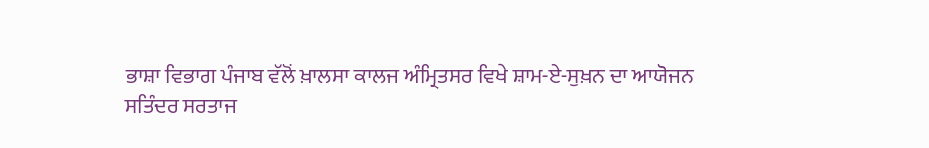ਭਾਸ਼ਾ ਵਿਭਾਗ ਪੰਜਾਬ ਵੱਲੋਂ ਖ਼ਾਲਸਾ ਕਾਲਜ ਅੰਮ੍ਰਿਤਸਰ ਵਿਖੇ ਸ਼ਾਮ-ਏ-ਸੁਖ਼ਨ ਦਾ ਆਯੋਜਨ
ਸਤਿੰਦਰ ਸਰਤਾਜ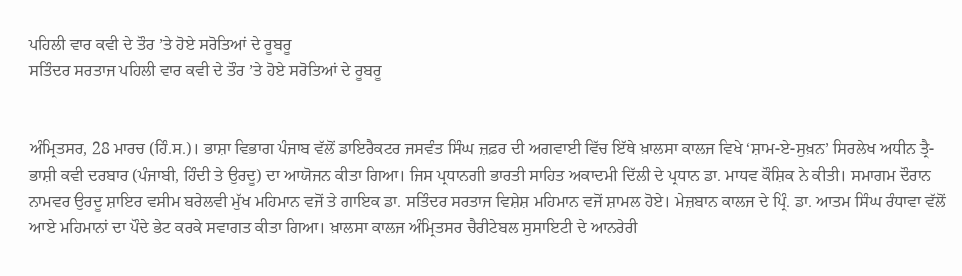ਪਹਿਲੀ ਵਾਰ ਕਵੀ ਦੇ ਤੌਰ ’ਤੇ ਹੋਏ ਸਰੋਤਿਆਂ ਦੇ ਰੂਬਰੂ
ਸਤਿੰਦਰ ਸਰਤਾਜ ਪਹਿਲੀ ਵਾਰ ਕਵੀ ਦੇ ਤੌਰ ’ਤੇ ਹੋਏ ਸਰੋਤਿਆਂ ਦੇ ਰੂਬਰੂ


ਅੰਮ੍ਰਿਤਸਰ, 28 ਮਾਰਚ (ਹਿੰ.ਸ.)। ਭਾਸ਼ਾ ਵਿਭਾਗ ਪੰਜਾਬ ਵੱਲੋਂ ਡਾਇਰੈਕਟਰ ਜਸਵੰਤ ਸਿੰਘ ਜ਼ਫ਼ਰ ਦੀ ਅਗਵਾਈ ਵਿੱਚ ਇੱਥੇ ਖ਼ਾਲਸਾ ਕਾਲਜ ਵਿਖੇ ‘ਸ਼ਾਮ-ਏ-ਸੁਖ਼ਨ’ ਸਿਰਲੇਖ ਅਧੀਨ ਤ੍ਰੈ-ਭਾਸ਼ੀ ਕਵੀ ਦਰਬਾਰ (ਪੰਜਾਬੀ, ਹਿੰਦੀ ਤੇ ਉਰਦੂ) ਦਾ ਆਯੋਜਨ ਕੀਤਾ ਗਿਆ। ਜਿਸ ਪ੍ਰਧਾਨਗੀ ਭਾਰਤੀ ਸਾਹਿਤ ਅਕਾਦਮੀ ਦਿੱਲੀ ਦੇ ਪ੍ਰਧਾਨ ਡਾ. ਮਾਧਵ ਕੌਸ਼ਿਕ ਨੇ ਕੀਤੀ। ਸਮਾਗਮ ਦੌਰਾਨ ਨਾਮਵਰ ਉਰਦੂ ਸ਼ਾਇਰ ਵਸੀਮ ਬਰੇਲਵੀ ਮੁੱਖ ਮਹਿਮਾਨ ਵਜੋਂ ਤੇ ਗਾਇਕ ਡਾ. ਸਤਿੰਦਰ ਸਰਤਾਜ ਵਿਸ਼ੇਸ਼ ਮਹਿਮਾਨ ਵਜੋਂ ਸ਼ਾਮਲ ਹੋਏ। ਮੇਜ਼ਬਾਨ ਕਾਲਜ ਦੇ ਪ੍ਰਿੰ. ਡਾ. ਆਤਮ ਸਿੰਘ ਰੰਧਾਵਾ ਵੱਲੋਂ ਆਏ ਮਹਿਮਾਨਾਂ ਦਾ ਪੌਦੇ ਭੇਟ ਕਰਕੇ ਸਵਾਗਤ ਕੀਤਾ ਗਿਆ। ਖ਼ਾਲਸਾ ਕਾਲਜ ਅੰਮ੍ਰਿਤਸਰ ਚੈਰੀਟੇਬਲ ਸੁਸਾਇਟੀ ਦੇ ਆਨਰੇਰੀ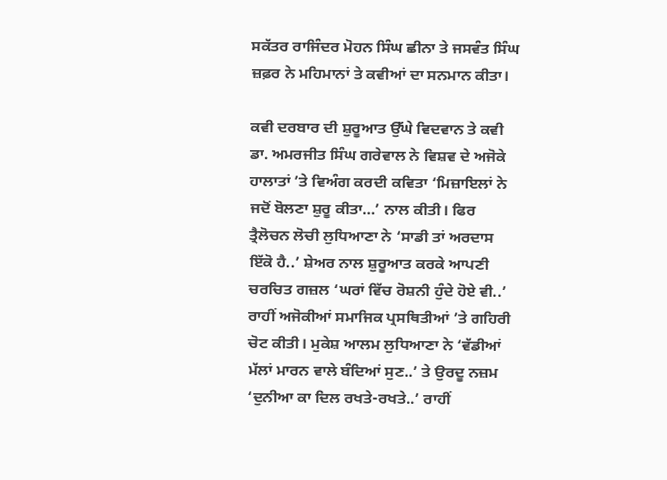ਸਕੱਤਰ ਰਾਜਿੰਦਰ ਮੋਹਨ ਸਿੰਘ ਛੀਨਾ ਤੇ ਜਸਵੰਤ ਸਿੰਘ ਜ਼ਫ਼ਰ ਨੇ ਮਹਿਮਾਨਾਂ ਤੇ ਕਵੀਆਂ ਦਾ ਸਨਮਾਨ ਕੀਤਾ।

ਕਵੀ ਦਰਬਾਰ ਦੀ ਸ਼ੁਰੂਆਤ ਉੱਘੇ ਵਿਦਵਾਨ ਤੇ ਕਵੀ ਡਾ. ਅਮਰਜੀਤ ਸਿੰਘ ਗਰੇਵਾਲ ਨੇ ਵਿਸ਼ਵ ਦੇ ਅਜੋਕੇ ਹਾਲਾਤਾਂ ’ਤੇ ਵਿਅੰਗ ਕਰਦੀ ਕਵਿਤਾ ‘ਮਿਜ਼ਾਇਲਾਂ ਨੇ ਜਦੋਂ ਬੋਲਣਾ ਸ਼ੁਰੂ ਕੀਤਾ…’ ਨਾਲ ਕੀਤੀ। ਫਿਰ ਤ੍ਰੈਲੋਚਨ ਲੋਚੀ ਲੁਧਿਆਣਾ ਨੇ ‘ਸਾਡੀ ਤਾਂ ਅਰਦਾਸ ਇੱਕੋ ਹੈ..’ ਸ਼ੇਅਰ ਨਾਲ ਸ਼ੁਰੂਆਤ ਕਰਕੇ ਆਪਣੀ ਚਰਚਿਤ ਗਜ਼ਲ ‘ਘਰਾਂ ਵਿੱਚ ਰੋਸ਼ਨੀ ਹੁੰਦੇ ਹੋਏ ਵੀ..’ ਰਾਹੀਂ ਅਜੋਕੀਆਂ ਸਮਾਜਿਕ ਪ੍ਰਸਥਿਤੀਆਂ ’ਤੇ ਗਹਿਰੀ ਚੋਟ ਕੀਤੀ। ਮੁਕੇਸ਼ ਆਲਮ ਲੁਧਿਆਣਾ ਨੇ ‘ਵੱਡੀਆਂ ਮੱਲਾਂ ਮਾਰਨ ਵਾਲੇ ਬੰਦਿਆਂ ਸੁਣ..’ ਤੇ ਉਰਦੂ ਨਜ਼ਮ ‘ਦੁਨੀਆ ਕਾ ਦਿਲ ਰਖਤੇ-ਰਖਤੇ..’ ਰਾਹੀਂ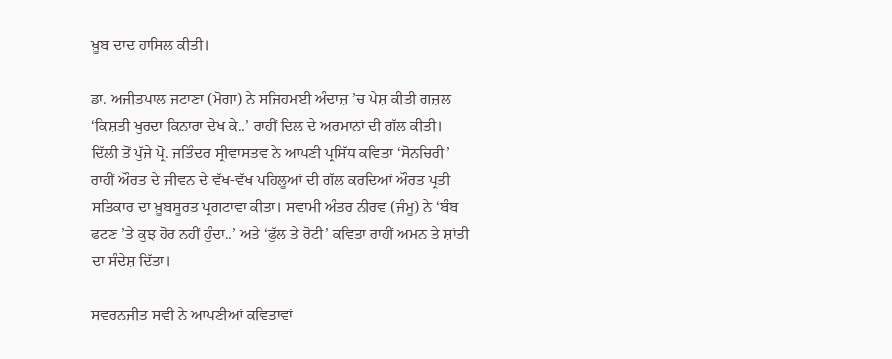ਖ਼ੂਬ ਦਾਦ ਹਾਸਿਲ ਕੀਤੀ।

ਡਾ. ਅਜੀਤਪਾਲ ਜਟਾਣਾ (ਮੋਗਾ) ਨੇ ਸਜਿਹਮਈ ਅੰਦਾਜ਼ ’ਚ ਪੇਸ਼ ਕੀਤੀ ਗਜ਼ਲ ‘ਕਿਸ਼ਤੀ ਖੁਰਦਾ ਕਿਨਾਰਾ ਦੇਖ ਕੇ..’ ਰਾਹੀਂ ਦਿਲ ਦੇ ਅਰਮਾਨਾਂ ਦੀ ਗੱਲ ਕੀਤੀ। ਦਿੱਲੀ ਤੋਂ ਪੁੱਜੇ ਪ੍ਰੋ. ਜਤਿੰਦਰ ਸ੍ਰੀਵਾਸਤਵ ਨੇ ਆਪਣੀ ਪ੍ਰਸਿੱਧ ਕਵਿਤਾ ‘ਸੋਨਚਿਰੀ’ ਰਾਹੀਂ ਔਰਤ ਦੇ ਜੀਵਨ ਦੇ ਵੱਖ-ਵੱਖ ਪਹਿਲੂਆਂ ਦੀ ਗੱਲ ਕਰਦਿਆਂ ਔਰਤ ਪ੍ਰਤੀ ਸਤਿਕਾਰ ਦਾ ਖ਼ੂਬਸੂਰਤ ਪ੍ਰਗਟਾਵਾ ਕੀਤਾ। ਸਵਾਮੀ ਅੰਤਰ ਨੀਰਵ (ਜੰਮੂ) ਨੇ ‘ਬੰਬ ਫਟਣ ’ਤੇ ਕੁਝ ਹੋਰ ਨਹੀਂ ਹੁੰਦਾ..’ ਅਤੇ ‘ਫੁੱਲ ਤੇ ਰੋਟੀ’ ਕਵਿਤਾ ਰਾਹੀਂ ਅਮਨ ਤੇ ਸ਼ਾਂਤੀ ਦਾ ਸੰਦੇਸ਼ ਦਿੱਤਾ।

ਸਵਰਨਜੀਤ ਸਵੀ ਨੇ ਆਪਣੀਆਂ ਕਵਿਤਾਵਾਂ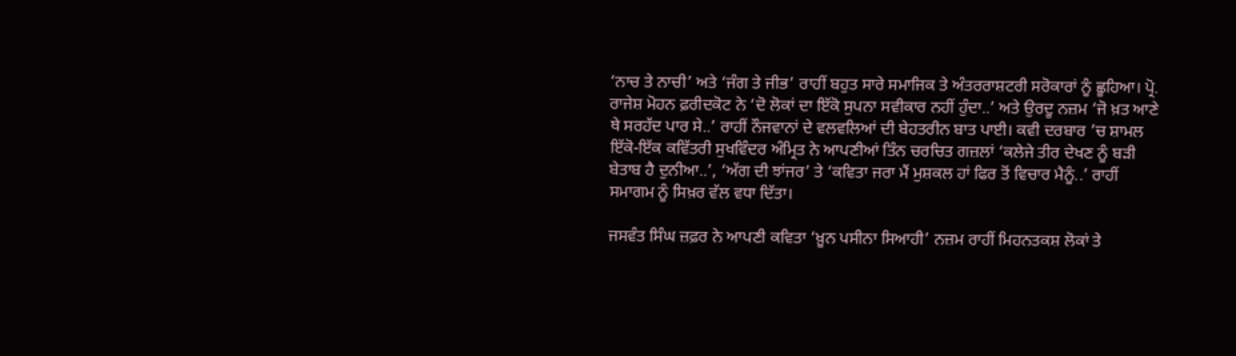‘ਨਾਚ ਤੇ ਨਾਚੀ’ ਅਤੇ ‘ਜੰਗ ਤੇ ਜੀਭ’ ਰਾਹੀਂ ਬਹੁਤ ਸਾਰੇ ਸਮਾਜਿਕ ਤੇ ਅੰਤਰਰਾਸ਼ਟਰੀ ਸਰੋਕਾਰਾਂ ਨੂੰ ਛੂਹਿਆ। ਪ੍ਰੋ. ਰਾਜੇਸ਼ ਮੋਹਨ ਫ਼ਰੀਦਕੋਟ ਨੇ ‘ਦੋ ਲੋਕਾਂ ਦਾ ਇੱਕੋ ਸੁਪਨਾ ਸਵੀਕਾਰ ਨਹੀਂ ਹੁੰਦਾ..’ ਅਤੇ ਉਰਦੂ ਨਜ਼ਮ ‘ਜੋ ਖ਼ਤ ਆਣੇ ਥੇ ਸਰਹੱਦ ਪਾਰ ਸੇ..’ ਰਾਹੀਂ ਨੌਜਵਾਨਾਂ ਦੇ ਵਲਵਲਿਆਂ ਦੀ ਬੇਹਤਰੀਨ ਬਾਤ ਪਾਈ। ਕਵੀ ਦਰਬਾਰ ’ਚ ਸ਼ਾਮਲ ਇੱਕੋ-ਇੱਕ ਕਵਿੱਤਰੀ ਸੁਖਵਿੰਦਰ ਅੰਮ੍ਰਿਤ ਨੇ ਆਪਣੀਆਂ ਤਿੰਨ ਚਰਚਿਤ ਗਜ਼ਲਾਂ ‘ਕਲੇਜੇ ਤੀਰ ਦੇਖਣ ਨੂੰ ਬੜੀ ਬੇਤਾਬ ਹੈ ਦੁਨੀਆ..’, ‘ਅੱਗ ਦੀ ਝਾਂਜਰ’ ਤੇ ‘ਕਵਿਤਾ ਜਰਾ ਮੈਂ ਮੁਸ਼ਕਲ ਹਾਂ ਫਿਰ ਤੋਂ ਵਿਚਾਰ ਮੈਨੂੰ..’ ਰਾਹੀਂ ਸਮਾਗਮ ਨੂੰ ਸਿਖ਼ਰ ਵੱਲ ਵਧਾ ਦਿੱਤਾ।

ਜਸਵੰਤ ਸਿੰਘ ਜ਼ਫ਼ਰ ਨੇ ਆਪਣੀ ਕਵਿਤਾ ‘ਖ਼ੂਨ ਪਸੀਨਾ ਸਿਆਹੀ’ ਨਜ਼ਮ ਰਾਹੀਂ ਮਿਹਨਤਕਸ਼ ਲੋਕਾਂ ਤੇ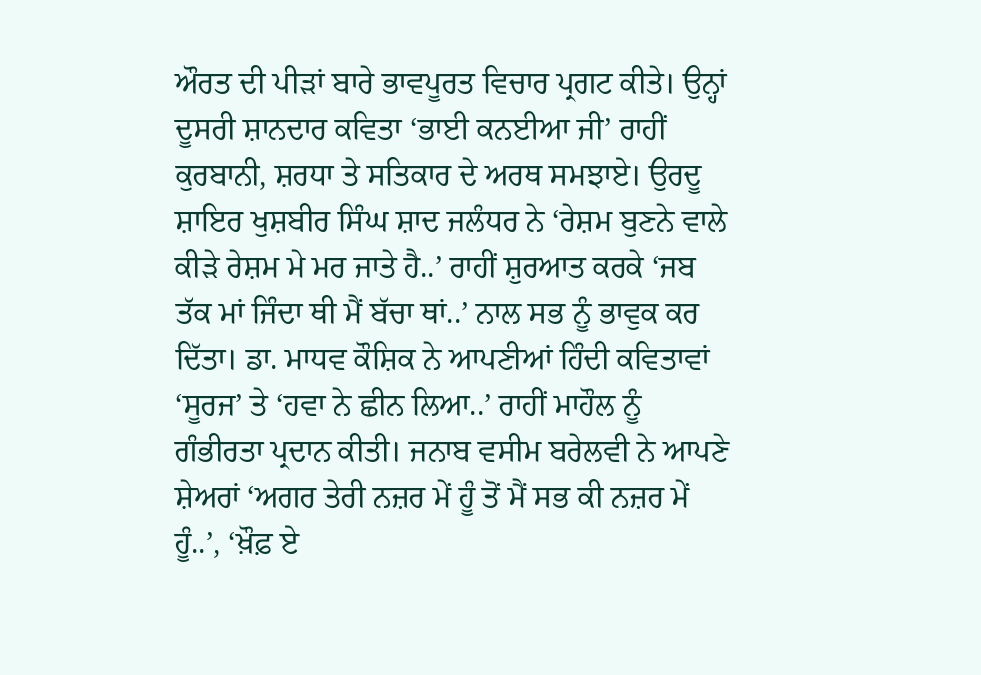ਔਰਤ ਦੀ ਪੀੜਾਂ ਬਾਰੇ ਭਾਵਪੂਰਤ ਵਿਚਾਰ ਪ੍ਰਗਟ ਕੀਤੇ। ਉਨ੍ਹਾਂ ਦੂਸਰੀ ਸ਼ਾਨਦਾਰ ਕਵਿਤਾ ‘ਭਾਈ ਕਨਈਆ ਜੀ’ ਰਾਹੀਂ ਕੁਰਬਾਨੀ, ਸ਼ਰਧਾ ਤੇ ਸਤਿਕਾਰ ਦੇ ਅਰਥ ਸਮਝਾਏ। ਉਰਦੂ ਸ਼ਾਇਰ ਖੁਸ਼ਬੀਰ ਸਿੰਘ ਸ਼ਾਦ ਜਲੰਧਰ ਨੇ ‘ਰੇਸ਼ਮ ਬੁਣਨੇ ਵਾਲੇ ਕੀੜੇ ਰੇਸ਼ਮ ਮੇ ਮਰ ਜਾਤੇ ਹੈ..’ ਰਾਹੀਂ ਸ਼ੁਰਆਤ ਕਰਕੇ ‘ਜਬ ਤੱਕ ਮਾਂ ਜਿੰਦਾ ਥੀ ਮੈਂ ਬੱਚਾ ਥਾਂ..’ ਨਾਲ ਸਭ ਨੂੰ ਭਾਵੁਕ ਕਰ ਦਿੱਤਾ। ਡਾ. ਮਾਧਵ ਕੌਸ਼ਿਕ ਨੇ ਆਪਣੀਆਂ ਹਿੰਦੀ ਕਵਿਤਾਵਾਂ ‘ਸੂਰਜ’ ਤੇ ‘ਹਵਾ ਨੇ ਛੀਨ ਲਿਆ..’ ਰਾਹੀਂ ਮਾਹੌਲ ਨੂੰ ਗੰਭੀਰਤਾ ਪ੍ਰਦਾਨ ਕੀਤੀ। ਜਨਾਬ ਵਸੀਮ ਬਰੇਲਵੀ ਨੇ ਆਪਣੇ ਸ਼ੇਅਰਾਂ ‘ਅਗਰ ਤੇਰੀ ਨਜ਼ਰ ਮੇਂ ਹੂੰ ਤੋਂ ਮੈਂ ਸਭ ਕੀ ਨਜ਼ਰ ਮੇਂ ਹੂੰ..’, ‘ਖ਼ੌਫ਼ ਏ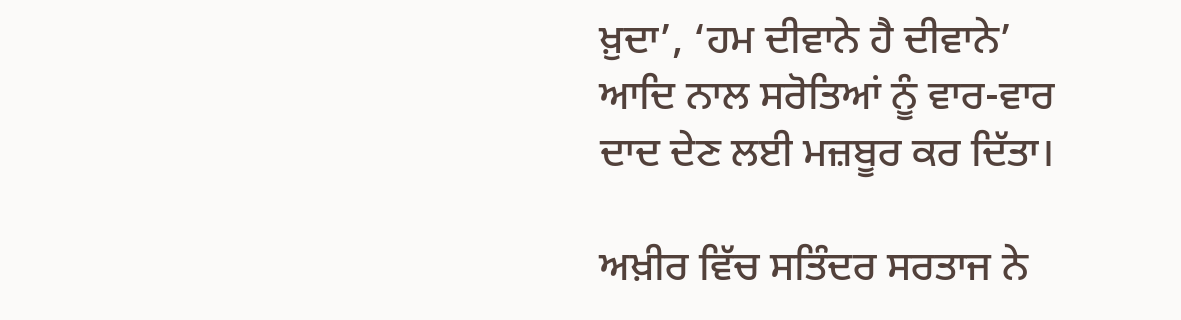ਖ਼ੁਦਾ’, ‘ਹਮ ਦੀਵਾਨੇ ਹੈ ਦੀਵਾਨੇ’ ਆਦਿ ਨਾਲ ਸਰੋਤਿਆਂ ਨੂੰ ਵਾਰ-ਵਾਰ ਦਾਦ ਦੇਣ ਲਈ ਮਜ਼ਬੂਰ ਕਰ ਦਿੱਤਾ।

ਅਖ਼ੀਰ ਵਿੱਚ ਸਤਿੰਦਰ ਸਰਤਾਜ ਨੇ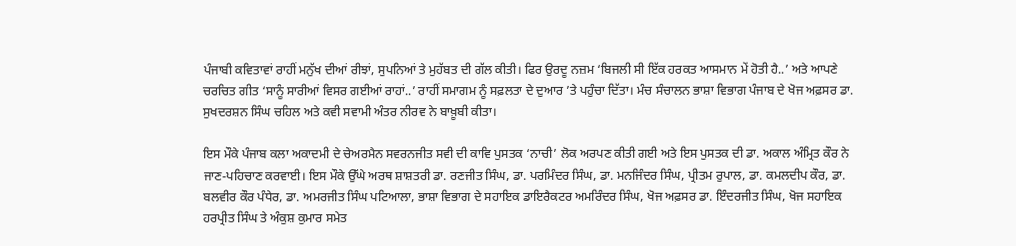ਪੰਜਾਬੀ ਕਵਿਤਾਵਾਂ ਰਾਹੀਂ ਮਨੁੱਖ ਦੀਆਂ ਰੀਝਾਂ, ਸੁਪਨਿਆਂ ਤੇ ਮੁਹੱਬਤ ਦੀ ਗੱਲ ਕੀਤੀ। ਫਿਰ ਉਰਦੂ ਨਜ਼ਮ ‘ਬਿਜਲੀ ਸੀ ਇੱਕ ਹਰਕਤ ਆਸਮਾਨ ਮੇਂ ਹੋਤੀ ਹੈ..’ ਅਤੇ ਆਪਣੇ ਚਰਚਿਤ ਗੀਤ ‘ਸਾਨੂੰ ਸਾਰੀਆਂ ਵਿਸਰ ਗਈਆਂ ਰਾਹਾਂ..’ ਰਾਹੀਂ ਸਮਾਗਮ ਨੂੰ ਸਫ਼ਲਤਾ ਦੇ ਦੁਆਰ ’ਤੇ ਪਹੁੰਚਾ ਦਿੱਤਾ। ਮੰਚ ਸੰਚਾਲਨ ਭਾਸ਼ਾ ਵਿਭਾਗ ਪੰਜਾਬ ਦੇ ਖੋਜ ਅਫ਼ਸਰ ਡਾ. ਸੁਖਦਰਸ਼ਨ ਸਿੰਘ ਚਹਿਲ ਅਤੇ ਕਵੀ ਸਵਾਮੀ ਅੰਤਰ ਨੀਰਵ ਨੇ ਬਾਖ਼ੂਬੀ ਕੀਤਾ।

ਇਸ ਮੌਕੇ ਪੰਜਾਬ ਕਲਾ ਅਕਾਦਮੀ ਦੇ ਚੇਅਰਮੈਨ ਸਵਰਨਜੀਤ ਸਵੀ ਦੀ ਕਾਵਿ ਪੁਸਤਕ ‘ਨਾਚੀ’ ਲੋਕ ਅਰਪਣ ਕੀਤੀ ਗਈ ਅਤੇ ਇਸ ਪੁਸਤਕ ਦੀ ਡਾ. ਅਕਾਲ ਅੰਮ੍ਰਿਤ ਕੌਰ ਨੇ ਜਾਣ-ਪਹਿਚਾਣ ਕਰਵਾਈ। ਇਸ ਮੌਕੇ ਉੱਘੇ ਅਰਥ ਸ਼ਾਸ਼ਤਰੀ ਡਾ. ਰਣਜੀਤ ਸਿੰਘ, ਡਾ. ਪਰਮਿੰਦਰ ਸਿੰਘ, ਡਾ. ਮਨਜਿੰਦਰ ਸਿੰਘ, ਪ੍ਰੀਤਮ ਰੁਪਾਲ, ਡਾ. ਕਮਲਦੀਪ ਕੌਰ, ਡਾ. ਬਲਵੀਰ ਕੌਰ ਪੰਧੇਰ, ਡਾ. ਅਮਰਜੀਤ ਸਿੰਘ ਪਟਿਆਲਾ, ਭਾਸ਼ਾ ਵਿਭਾਗ ਦੇ ਸਹਾਇਕ ਡਾਇਰੈਕਟਰ ਅਮਰਿੰਦਰ ਸਿੰਘ, ਖੋਜ ਅਫ਼ਸਰ ਡਾ. ਇੰਦਰਜੀਤ ਸਿੰਘ, ਖੋਜ ਸਹਾਇਕ ਹਰਪ੍ਰੀਤ ਸਿੰਘ ਤੇ ਅੰਕੁਸ਼ ਕੁਮਾਰ ਸਮੇਤ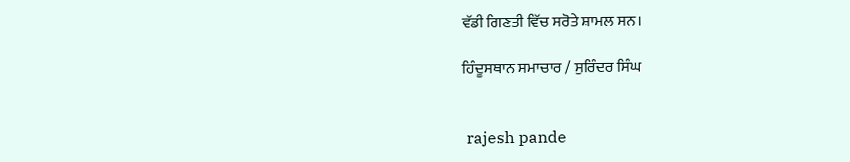ਵੱਡੀ ਗਿਣਤੀ ਵਿੱਚ ਸਰੋਤੇ ਸ਼ਾਮਲ ਸਨ।

ਹਿੰਦੂਸਥਾਨ ਸਮਾਚਾਰ / ਸੁਰਿੰਦਰ ਸਿੰਘ


 rajesh pande